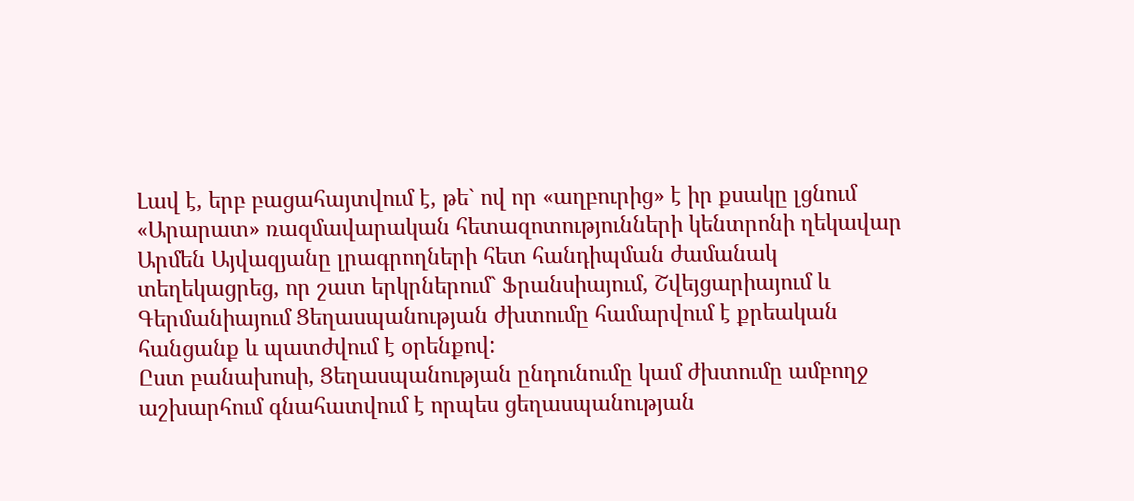Լավ է, երբ բացահայտվում է, թե` ով որ «աղբուրից» է իր քսակը լցնում
«Արարատ» ռազմավարական հետազոտությունների կենտրոնի ղեկավար Արմեն Այվազյանը լրագրողների հետ հանդիպման ժամանակ տեղեկացրեց, որ շատ երկրներում` Ֆրանսիայում, Շվեյցարիայում և Գերմանիայում Ցեղասպանության ժխտումը համարվում է քրեական հանցանք և պատժվում է օրենքով:
Ըստ բանախոսի, Ցեղասպանության ընդունումը կամ ժխտումը ամբողջ աշխարհում գնահատվում է որպես ցեղասպանության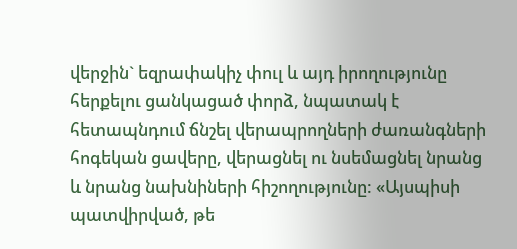վերջին` եզրափակիչ փուլ և այդ իրողությունը հերքելու ցանկացած փորձ, նպատակ է հետապնդում ճնշել վերապրողների ժառանգների հոգեկան ցավերը, վերացնել ու նսեմացնել նրանց և նրանց նախնիների հիշողությունը: «Այսպիսի պատվիրված, թե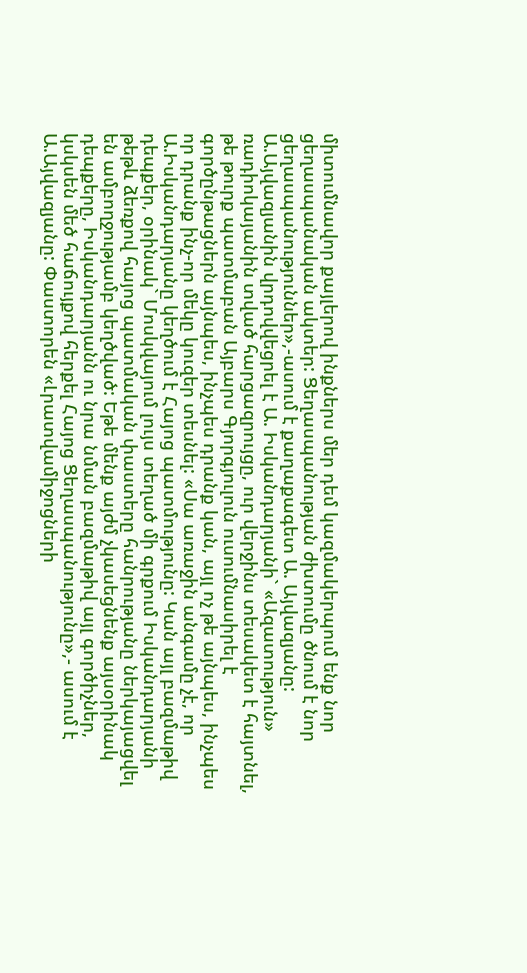միտումնավոր քայլերով ինքներս մեր դեմ կազմակերպում ենք նոր ցեղասպանական ակտեր: Ցեղասպանության ժխտումը ծնում է նոր ցեղասպանություններ»,-ասում է քաղաքագետ Ա. Այվազյանը:
Ա.Այվազյանին վրդովվեցրել է Ա. Իսկանդարյանի` «Ազատություն» ռադիոկայանին տված հարցազրույցը, ուր վերջինս տեսակետ է հայտնել, թե թուրք պատմաբան Այբարս Գյորգյուլուն ուսումնասիրել է գործընթացներն այնպես, ինչպես դրանք կան, այլ ոչ թե այնպես, ինչպես որ դրանք ինչ-որ մեկը կուզեր տեսնել: «Սա առաջին անգամը չէ, որ Ա.Իսկանդարյանը կեղծում է Հայոց պատմությունը: Կան այլ բազմաթիվ դեպքեր, օրինակ` Մոսկվայում լույս տեղած մի գրքում Իսկանդարյանի թեթև ձեռքով հայոց պատմական փաստերը հանրությանը ներկայացվել են ամբողջությամբ կեղծված: Եթե մենք այժմ չկասեցնենք այսօրինակ դեպքերը, Իսկանդարյանն ու նրա նման բազմաթիվ այլ գործիչներ, կսկսեն մեծ հաճույքով հերքել Հայոց Ցեղասպանությունը»,- ասում է Ա.Այվազյանը: Փաստորեն «Լրատվամիջոցների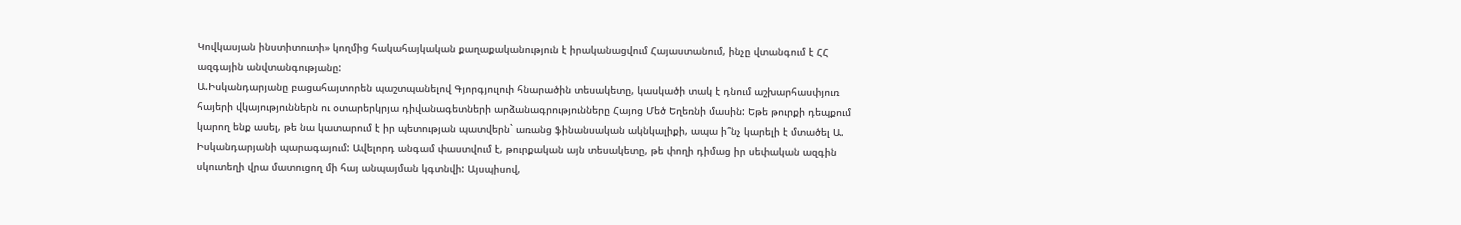Կովկասյան ինստիտուտի» կողմից հակահայկական քաղաքականություն է իրականացվում Հայաստանում, ինչը վտանգում է ՀՀ ազգային անվտանգությանը:
Ա.Իսկանդարյանը բացահայտորեն պաշտպանելով Գյորգյուլուի հնարածին տեսակետը, կասկածի տակ է դնում աշխարհասփյուռ հայերի վկայություններն ու օտարերկրյա դիվանագետների արձանագրությունները Հայոց Մեծ Եղեռնի մասին: Եթե թուրքի դեպքում կարող ենք ասել, թե նա կատարում է իր պետության պատվերն` առանց ֆինանսական ակնկալիքի, ապա ի՞նչ կարելի է մտածել Ա. Իսկանդարյանի պարագայում: Ավելորդ անգամ փաստվում է, թուրքական այն տեսակետը, թե փողի դիմաց իր սեփական ազգին սկուտեղի վրա մատուցող մի հայ անպայման կգտնվի: Այսպիսով,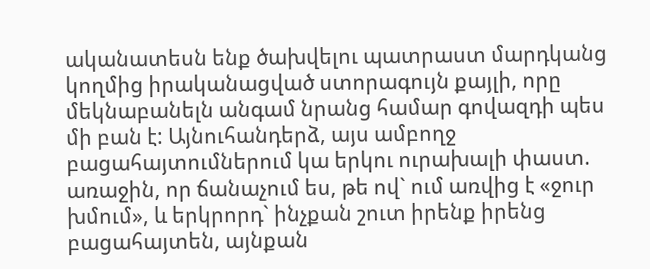ականատեսն ենք ծախվելու պատրաստ մարդկանց կողմից իրականացված ստորագույն քայլի, որը մեկնաբանելն անգամ նրանց համար գովազդի պես մի բան է: Այնուհանդերձ, այս ամբողջ բացահայտումներում կա երկու ուրախալի փաստ. առաջին, որ ճանաչում ես, թե ով` ում առվից է «ջուր խմում», և երկրորդ` ինչքան շուտ իրենք իրենց բացահայտեն, այնքան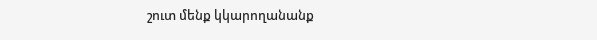շուտ մենք կկարողանանք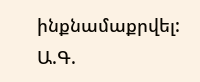ինքնամաքրվել:
Ա.Գ.